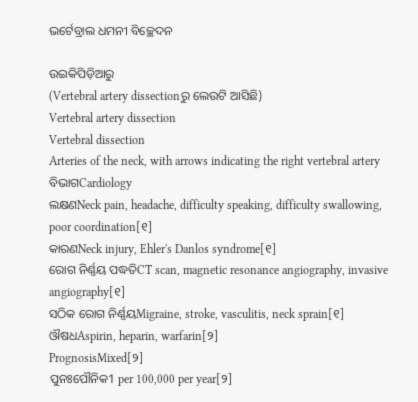ଭର୍ଟେବ୍ରାଲ ଧମନୀ ବିଚ୍ଛେଦନ

ଉଇକିପିଡ଼ିଆ‌ରୁ
(Vertebral artery dissectionରୁ ଲେଉଟି ଆସିଛି)
Vertebral artery dissection
Vertebral dissection
Arteries of the neck, with arrows indicating the right vertebral artery
ବିଭାଗCardiology
ଲକ୍ଷଣNeck pain, headache, difficulty speaking, difficulty swallowing, poor coordination[୧]
କାରଣNeck injury, Ehler's Danlos syndrome[୧]
ରୋଗ ନିର୍ଣ୍ଣୟ ପଦ୍ଧତିCT scan, magnetic resonance angiography, invasive angiography[୧]
ସଠିକ ରୋଗ ନିର୍ଣ୍ଣୟMigraine, stroke, vasculitis, neck sprain[୧]
ଔଷଧAspirin, heparin, warfarin[୨]
PrognosisMixed[୨]
ପୁନଃପୌନିକ1 per 100,000 per year[୨]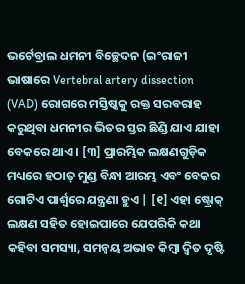ଭର୍ଟେବ୍ରାଲ ଧମନୀ ବିଚ୍ଛେଦନ (ଇଂରାଜୀ ଭାଷାରେ Vertebral artery dissection (VAD) ରୋଗରେ ମସ୍ତିଷ୍କ‌କୁ ରକ୍ତ ସରବରାହ କରୁଥିବା ଧମନୀର ଭିତର ସ୍ତର ଛିଣ୍ଡି ଯାଏ ଯାହା ବେକରେ ଥାଏ । [୩] ପ୍ରାରମ୍ଭିକ ଲକ୍ଷଣଗୁଡ଼ିକ ମଧ୍ୟରେ ହଠାତ୍ ମୁଣ୍ଡ ବିନ୍ଧା ଆରମ୍ଭ ଏବଂ ବେକର ଗୋଟିଏ ପାର୍ଶ୍ୱରେ ଯନ୍ତ୍ରଣା ହୁଏ | [୧] ଏହା ଷ୍ଟ୍ରୋକ୍ ଲକ୍ଷଣ ସହିତ ହୋଇପାରେ ଯେପରିକି କଥା କ‌ହିବା ସମସ୍ୟା, ସମନ୍ୱୟ ଅଭାବ କିମ୍ବା ଦ୍ୱିତ ଦୃଷ୍ଟି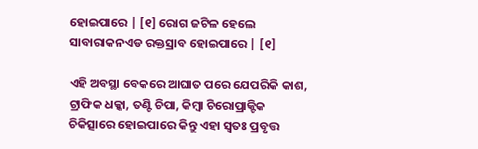ହୋଇପାରେ | [୧] ରୋଗ ଜଟିଳ ହେଲେ ସାବାରାକନଏଡ ରକ୍ତସ୍ରାବ ହୋଇପାରେ | [୧]

ଏହି ଅବସ୍ଥା ବେକରେ ଆଘାତ ପରେ ଯେପରିକି କାଶ, ଟ୍ରାଫିକ ଧକ୍କା, ତଣ୍ଟି ଚିପା, କିମ୍ବା ଚିରୋପ୍ରାକ୍ଟିକ ଚିକିତ୍ସାରେ ହୋଇପାରେ କିନ୍ତୁ ଏହା ସ୍ୱତଃ ପ୍ରବୃତ୍ତ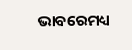ଭାବରେମଧ୍ୟ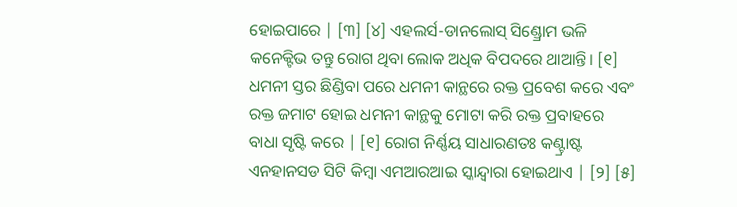ହୋଇପାରେ | [୩] [୪] ଏହଲର୍ସ-ଡାନଲୋସ୍ ସିଣ୍ଡ୍ରୋମ ଭଳି କନେକ୍ଟିଭ ତନ୍ତୁ ରୋଗ ଥିବା ଲୋକ ଅଧିକ ବିପଦରେ ଥାଆନ୍ତି। [୧] ଧମନୀ ସ୍ତର ଛିଣ୍ଡିବା ପରେ ଧମନୀ କାନ୍ଥରେ ରକ୍ତ ପ୍ରବେଶ କରେ ଏବଂ ରକ୍ତ ଜମାଟ ହୋଇ ଧମନୀ କାନ୍ଥକୁ ମୋଟା କରି ରକ୍ତ ପ୍ରବାହରେ ବାଧା ସୃଷ୍ଟି କରେ | [୧] ରୋଗ ନିର୍ଣ୍ଣୟ ସାଧାରଣତଃ କଣ୍ଟ୍ରାଷ୍ଟ ଏନହାନସଡ ସିଟି କିମ୍ବା ଏମଆରଆଇ ସ୍କାନ୍ଦ୍ୱାରା ହୋଇଥାଏ | [୨] [୫]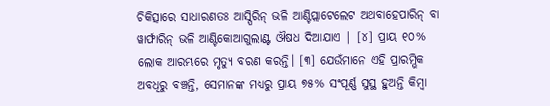ଚିକିତ୍ସାରେ ସାଧାରଣତଃ ଆସ୍ପିରିନ୍ ଭଳି ଆଣ୍ଟିପ୍ଲାଟେଲେଟ ଅଥବାହେପାରିନ୍ ବା ୱାର୍ଫାରିନ୍ ଭଳି ଆଣ୍ଟିକୋଆଗୁଲାଣ୍ଟ ଔଷଧ ଦିଆଯାଏ | [୪] ପ୍ରାୟ ୧୦% ଲୋକ ଆରମ୍ଭରେ ମୃତ୍ୟୁ ବରଣ କରନ୍ତି। [୩] ଯେଉଁମାନେ ଏହି ପ୍ରାରମ୍ଭିକ ଅବଧିରୁ ବଞ୍ଚନ୍ତି, ସେମାନଙ୍କ ମଧ୍ୟରୁ ପ୍ରାୟ ୭୫% ସଂପୂର୍ଣ୍ଣ ସୁସ୍ଥ ହୁଅନ୍ତି କିମ୍ବା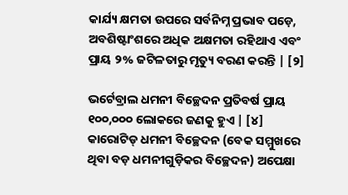କାର୍ଯ୍ୟ କ୍ଷମତା ଉପରେ ସର୍ବନିମ୍ନ ପ୍ରଭାବ ପଡ଼େ, ଅବଶିଷ୍ଟାଂଶରେ ଅଧିକ ଅକ୍ଷମତା ରହିଥାଏ ଏବଂ ପ୍ରାୟ ୨% ଜଟିଳତାରୁ ମୃତ୍ୟୁ ବରଣ କରନ୍ତି | [୨]

ଭର୍ଟେବ୍ରାଲ ଧମନୀ ବିଚ୍ଛେଦନ ପ୍ରତିବର୍ଷ ପ୍ରାୟ ୧୦୦,୦୦୦ ଲୋକରେ ଜଣକୁ ହୁଏ | [୪] କାରୋଟିଡ୍ ଧମନୀ ବିଚ୍ଛେଦନ (ବେକ ସମ୍ମୁଖରେ ଥିବା ବଡ଼ ଧମନୀଗୁଡ଼ିକର ବିଚ୍ଛେଦନ) ଅପେକ୍ଷା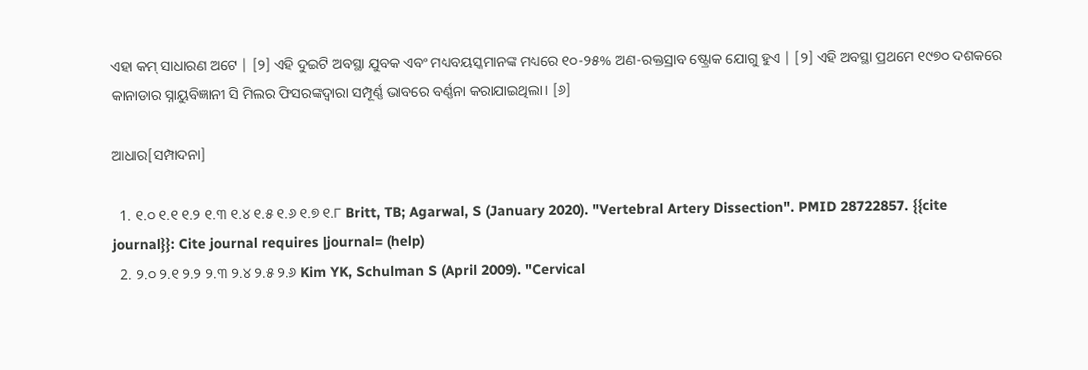ଏହା କମ୍ ସାଧାରଣ ଅଟେ | [୨] ଏହି ଦୁଇଟି ଅବସ୍ଥା ଯୁବକ ଏବଂ ମଧ୍ୟବୟସ୍କମାନଙ୍କ ମଧ୍ୟରେ ୧୦-୨୫% ଅଣ-ରକ୍ତସ୍ରାବ ଷ୍ଟ୍ରୋକ ଯୋଗୁ ହୁଏ | [୨] ଏହି ଅବସ୍ଥା ପ୍ରଥମେ ୧୯୭୦ ଦଶକରେ କାନାଡାର ସ୍ନାୟୁବିଜ୍ଞାନୀ ସି ମିଲର ଫିସରଙ୍କଦ୍ୱାରା ସମ୍ପୂର୍ଣ୍ଣ ଭାବରେ ବର୍ଣ୍ଣନା କରାଯାଇଥିଲା। [୬]

ଆଧାର[ସମ୍ପାଦନା]

  1. ୧.୦ ୧.୧ ୧.୨ ୧.୩ ୧.୪ ୧.୫ ୧.୬ ୧.୭ ୧.୮ Britt, TB; Agarwal, S (January 2020). "Vertebral Artery Dissection". PMID 28722857. {{cite journal}}: Cite journal requires |journal= (help)
  2. ୨.୦ ୨.୧ ୨.୨ ୨.୩ ୨.୪ ୨.୫ ୨.୬ Kim YK, Schulman S (April 2009). "Cervical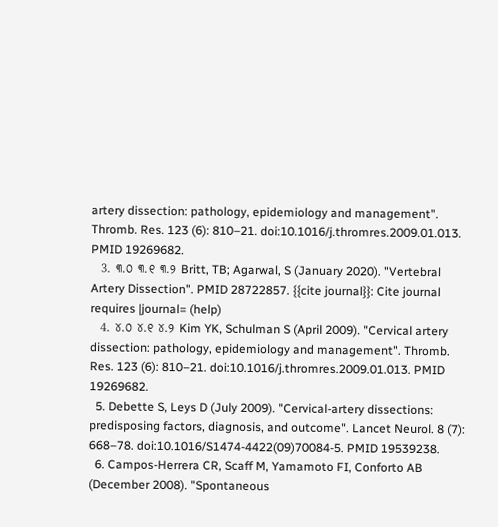artery dissection: pathology, epidemiology and management". Thromb. Res. 123 (6): 810–21. doi:10.1016/j.thromres.2009.01.013. PMID 19269682.
  3. ୩.୦ ୩.୧ ୩.୨ Britt, TB; Agarwal, S (January 2020). "Vertebral Artery Dissection". PMID 28722857. {{cite journal}}: Cite journal requires |journal= (help)
  4. ୪.୦ ୪.୧ ୪.୨ Kim YK, Schulman S (April 2009). "Cervical artery dissection: pathology, epidemiology and management". Thromb. Res. 123 (6): 810–21. doi:10.1016/j.thromres.2009.01.013. PMID 19269682.
  5. Debette S, Leys D (July 2009). "Cervical-artery dissections: predisposing factors, diagnosis, and outcome". Lancet Neurol. 8 (7): 668–78. doi:10.1016/S1474-4422(09)70084-5. PMID 19539238.
  6. Campos-Herrera CR, Scaff M, Yamamoto FI, Conforto AB (December 2008). "Spontaneous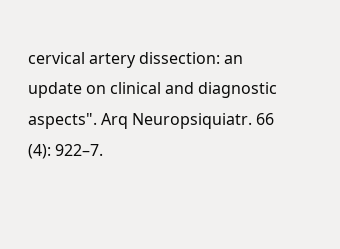cervical artery dissection: an update on clinical and diagnostic aspects". Arq Neuropsiquiatr. 66 (4): 922–7.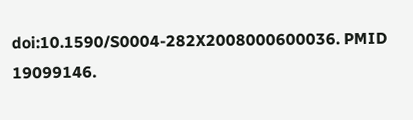doi:10.1590/S0004-282X2008000600036. PMID 19099146.